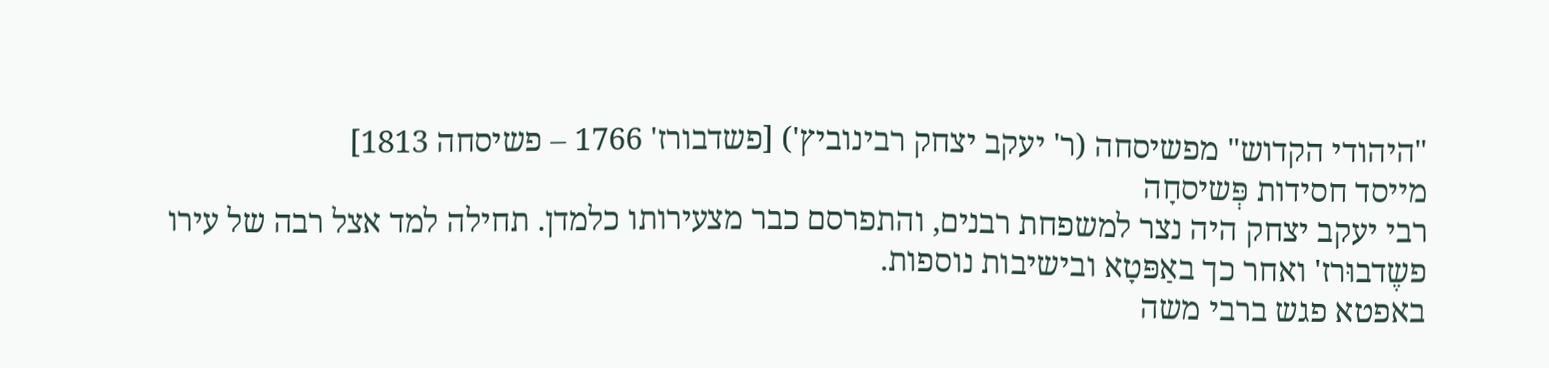"היהודי הקדוש" מפשיסחה (ר' יעקב יצחק רבינוביץ') [פשדבורז' 1766 – פשיסחה 1813]
מייסד חסידות פְּשיסחָה
רבי יעקב יצחק היה נצר למשפחת רבנים, והתפרסם כבר מצעירותו כלמדן. תחילה למד אצל רבה של עירו פשֶדבוּרז' ואחר כך באַפּטָא ובישיבות נוספות.
באפטא פגש ברבי משה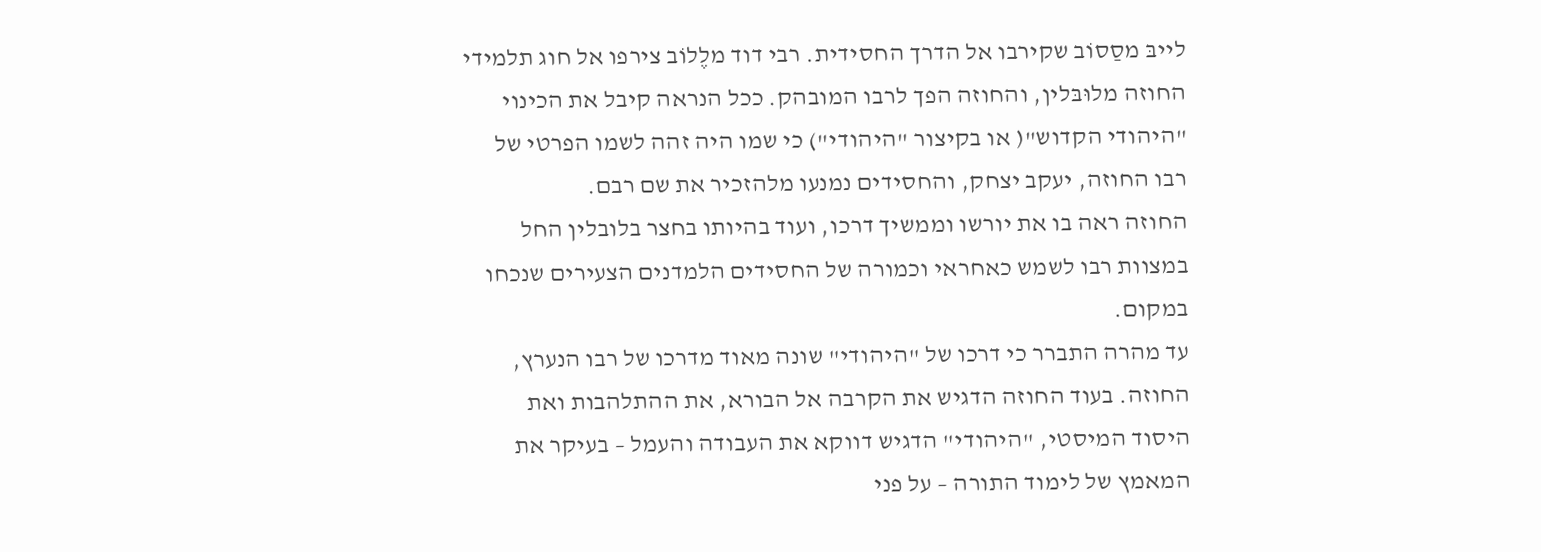לייבּ מסַסוֹב שקירבו אל הדרך החסידית. רבי דוד מלֶלוֹב צירפו אל חוג תלמידי החוזה מלוּבּלין, והחוזה הפך לרבו המובהק. ככל הנראה קיבל את הכינוי "היהודי הקדוש"( או בקיצור "היהודי") כי שמו היה זהה לשמו הפרטי של רבו החוזה, יעקב יצחק, והחסידים נמנעו מלהזכיר את שם רבם.
החוזה ראה בו את יורשו וממשיך דרכו, ועוד בהיותו בחצר בלובלין החל במצוות רבו לשמש כאחראי וכמורה של החסידים הלמדנים הצעירים שנכחו במקום.
עד מהרה התברר כי דרכו של "היהודי" שונה מאוד מדרכו של רבו הנערץ, החוזה. בעוד החוזה הדגיש את הקרבה אל הבורא, את ההתלהבות ואת היסוד המיסטי, "היהודי" הדגיש דווקא את העבודה והעמל – בעיקר את המאמץ של לימוד התורה – על פני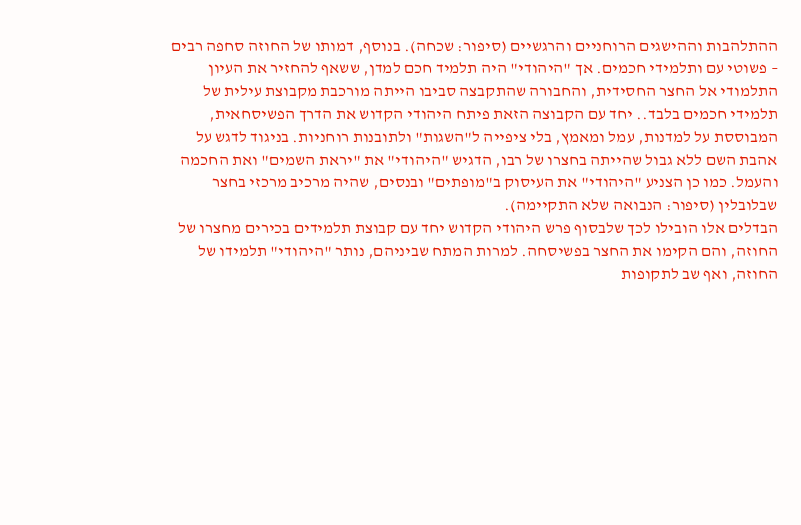ההתלהבות וההישגים הרוחניים והרגשיים (סיפור: שכחה). בנוסף, דמותו של החוזה סחפה רבים – פשוטי עם ותלמידי חכמים. אך "היהודי" היה תלמיד חכם למדן, ששאף להחזיר את העיון התלמודי אל החצר החסידית, והחבורה שהתקבצה סביבו הייתה מורכבת מקבוצת עילית של תלמידי חכמים בלבד.. יחד עם הקבוצה הזאת פיתח היהודי הקדוש את הדרך הפשיסחאית, המבוססת על למדנות, עמל ומאמץ, בלי ציפייה ל"השגות" ולתובנות רוחניות. בניגוד לדגש על אהבת השם ללא גבול שהייתה בחצרו של רבו, הדגיש "היהודי" את "יראת השמים" ואת החכמה והעמל. כמו כן הצניע "היהודי" את העיסוק ב"מופתים" ובנסים, שהיה מרכיב מרכזי בחצר שבלובלין (סיפור: הנבואה שלא התקיימה).
הבדלים אלו הובילו לכך שלבסוף פרש היהודי הקדוש יחד עם קבוצת תלמידים בכירים מחצרו של החוזה, והם הקימו את החצר בפשיסחה. למרות המתח שביניהם, נותר "היהודי" תלמידו של החוזה, ואף שב לתקופות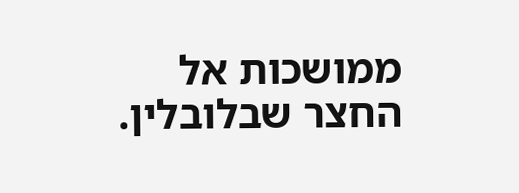ממושכות אל החצר שבלובלין.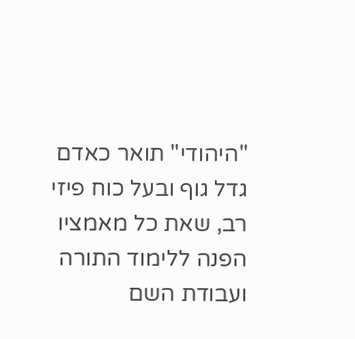"היהודי" תואר כאדם גדל גוף ובעל כוח פיזי רב, שאת כל מאמציו הפנה ללימוד התורה ועבודת השם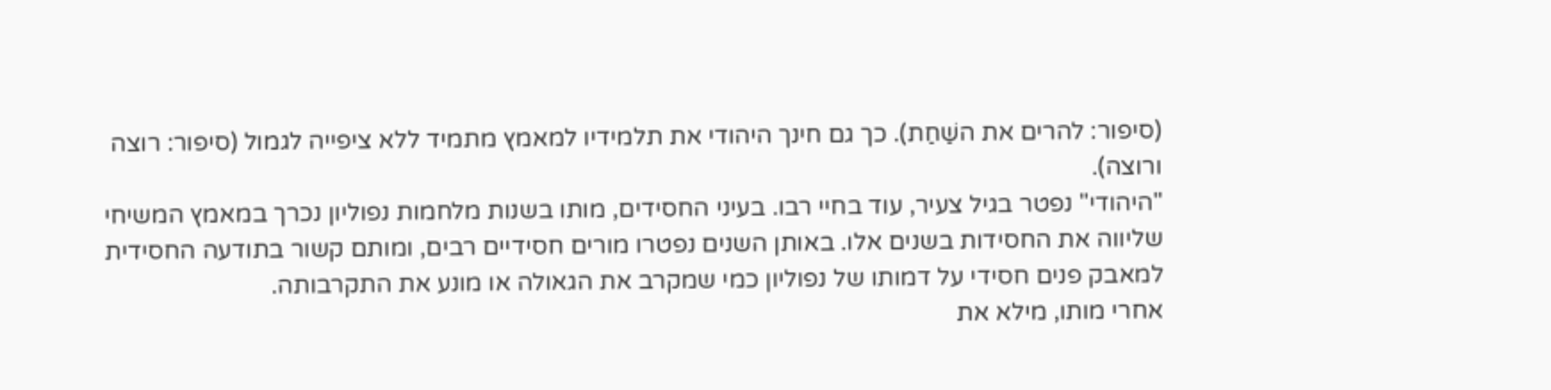(סיפור: להרים את השַׁחַת). כך גם חינך היהודי את תלמידיו למאמץ מתמיד ללא ציפייה לגמול (סיפור: רוצה ורוצה).
"היהודי" נפטר בגיל צעיר, עוד בחיי רבו. בעיני החסידים, מותו בשנות מלחמות נפוליון נכרך במאמץ המשיחי שליווה את החסידות בשנים אלו. באותן השנים נפטרו מורים חסידיים רבים, ומותם קשור בתודעה החסידית למאבק פנים חסידי על דמותו של נפוליון כמי שמקרב את הגאולה או מונע את התקרבותה.
אחרי מותו, מילא את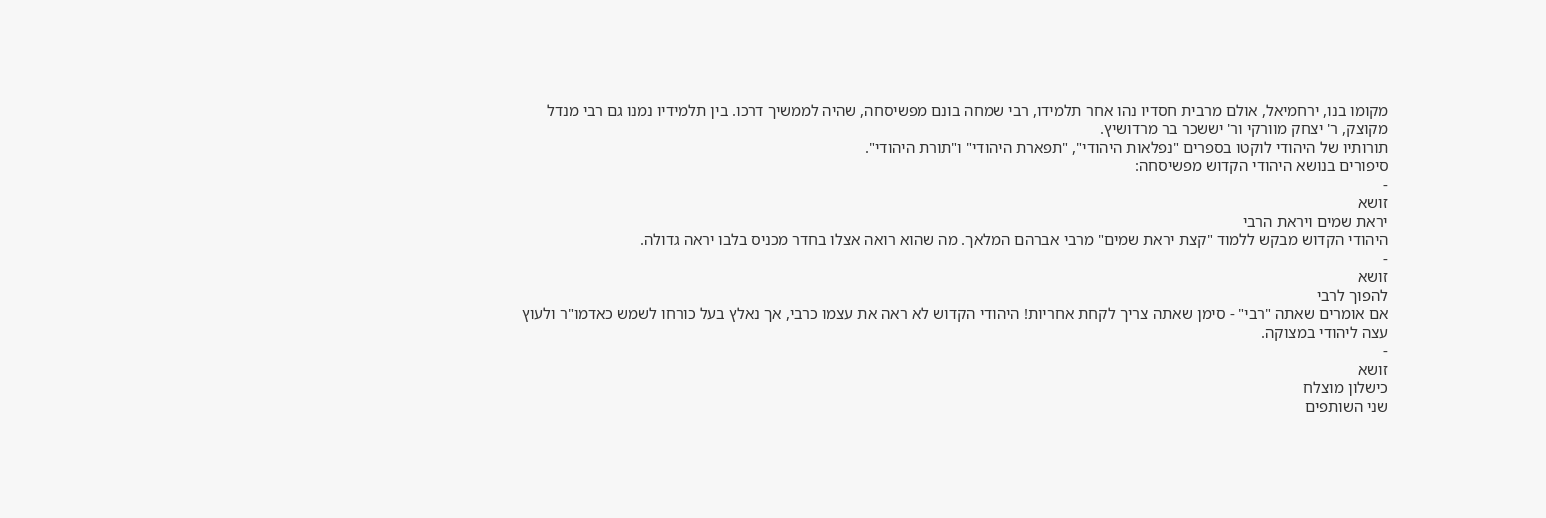מקומו בנו, ירחמיאל, אולם מרבית חסדיו נהו אחר תלמידו, רבי שמחה בונם מפשיסחה, שהיה לממשיך דרכו. בין תלמידיו נמנו גם רבי מנדל מקוצק, ר' יצחק מוורקי ור' יששכר בר מרדושיץ.
תורותיו של היהודי לוקטו בספרים "נפלאות היהודי", "תפארת היהודי" ו"תורת היהודי".
סיפורים בנושא היהודי הקדוש מפשיסחה:
-
זושא
יראת שמים ויראת הרבי
היהודי הקדוש מבקש ללמוד "קצת יראת שמים" מרבי אברהם המלאך. מה שהוא רואה אצלו בחדר מכניס בלבו יראה גדולה.
-
זושא
להפוך לרבי
אם אומרים שאתה "רבי" - סימן שאתה צריך לקחת אחריות! היהודי הקדוש לא ראה את עצמו כרבי, אך נאלץ בעל כורחו לשמש כאדמו"ר ולעוץ עצה ליהודי במצוקה.
-
זושא
כישלון מוצלח
שני השותפים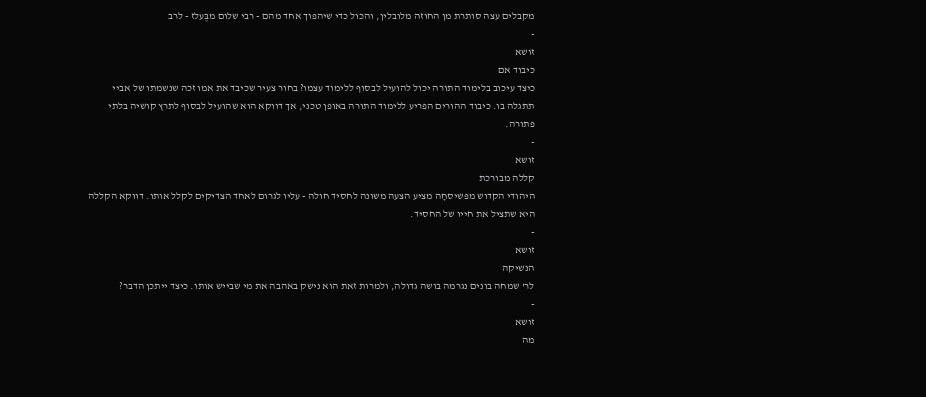מקבלים עצה סותרת מן החוזה מלובלין, והכול כדי שיהפוך אחד מהם - רבי שלום מבֶּעלז - לרב
-
זושא
כיבוד אם
כיצד עיכוב בלימוד התורה יכול להועיל לבסוף ללימוד עצמו? בחור צעיר שכיבד את אמו זכה שנשמתו של אביי תתגלה בו. כיבוד ההורים הפריע ללימוד התורה באופן טכני, אך דווקא הוא שהועיל לבסוף לתרץ קושיה בלתי פתורה.
-
זושא
קללה מבורכת
היהודי הקדוש מפּשיסחָה מציע הצעה משונה לחסיד חולה - עליו לגרום לאחד הצדיקים לקלל אותו. דווקא הקללה היא שתציל את חייו של החסיד.
-
זושא
הנשיקה
לר' שמחה בונים נגרמה בושה גדולה, ולמרות זאת הוא נישק באהבה את מי שבייש אותו. כיצד ייתכן הדבר?
-
זושא
מה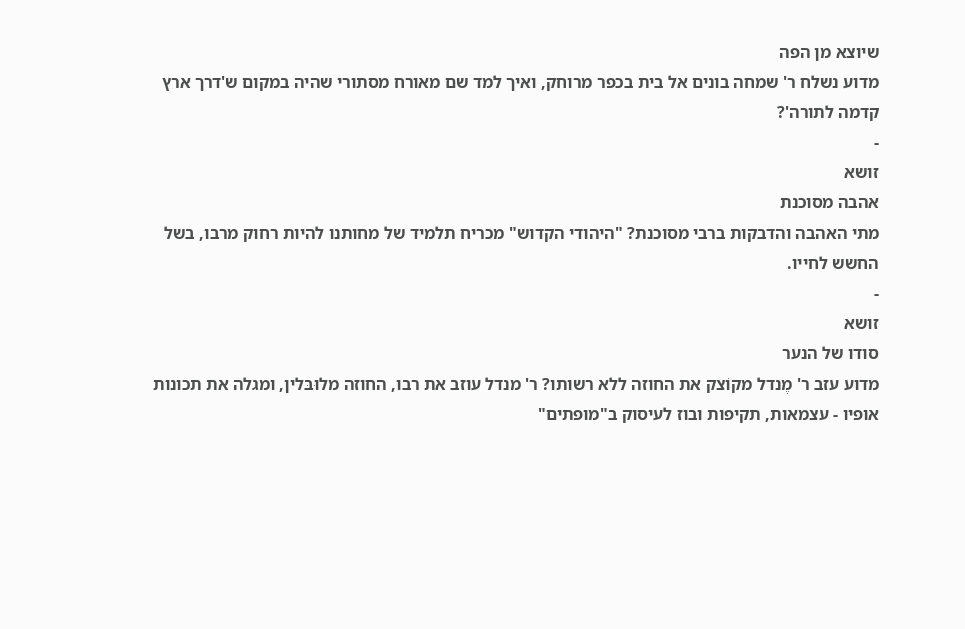שיוצא מן הפה
מדוע נשלח ר' שמחה בונים אל בית בכפר מרוחק, ואיך למד שם מאורח מסתורי שהיה במקום ש'דרך ארץ קדמה לתורה'?
-
זושא
אהבה מסוכנת
מתי האהבה והדבקות ברבי מסוכנת? "היהודי הקדוש" מכריח תלמיד של מחותנו להיות רחוק מרבו, בשל החשש לחייו.
-
זושא
סודו של הנער
מדוע עזב ר' מֶנדל מקוֹצק את החוזה ללא רשותו? ר' מנדל עוזב את רבו, החוזה מלוּבּלין, ומגלה את תכונות אופיו - עצמאות, תקיפות ובוז לעיסוק ב"מופתים"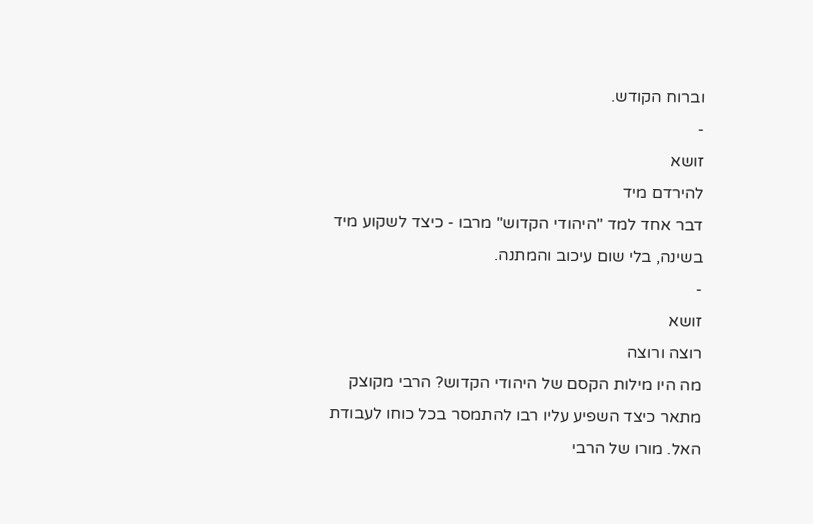וברוח הקודש.
-
זושא
להירדם מיד
דבר אחד למד "היהודי הקדוש" מרבו - כיצד לשקוע מיד בשינה, בלי שום עיכוב והמתנה.
-
זושא
רוצה ורוצה
מה היו מילות הקסם של היהודי הקדוש? הרבי מקוצק מתאר כיצד השפיע עליו רבו להתמסר בכל כוחו לעבודת האל. מורו של הרבי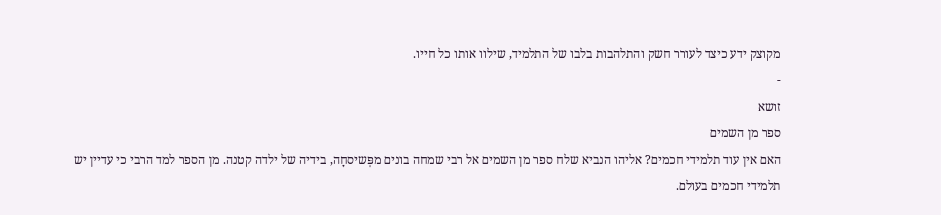מקוצק ידע כיצד לעורר חשק והתלהבות בלבו של התלמיד, שילוו אותו כל חייו.
-
זושא
ספר מן השמים
האם אין עוד תלמידי חכמים? אליהו הנביא שלח ספר מן השמים אל רבי שמחה בונים מפְּשיסחָה, בידיה של ילדה קטנה. מן הספר למד הרבי כי עדיין יש תלמידי חכמים בעולם.